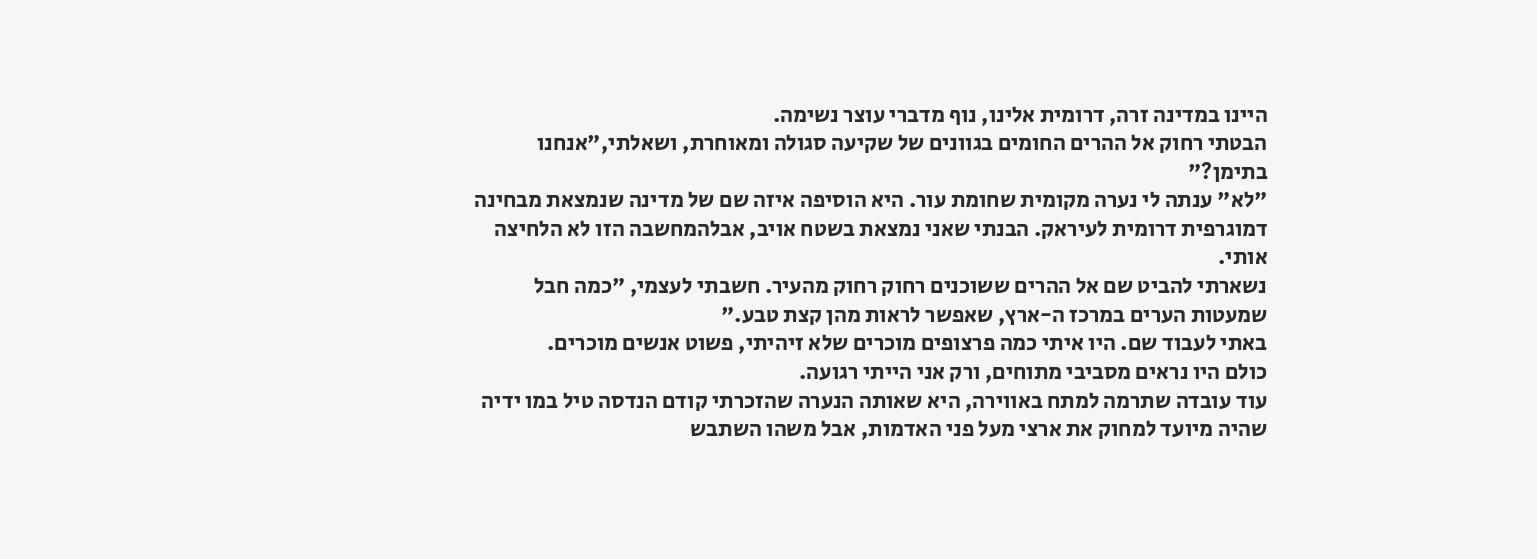היינו במדינה זרה, דרומית אלינו, נוף מדברי עוצר נשימה.
הבטתי רחוק אל ההרים החומים בגוונים של שקיעה סגולה ומאוחרת, ושאלתי,"אנחנו בתימן?"
"לא" ענתה לי נערה מקומית שחומת עור. היא הוסיפה איזה שם של מדינה שנמצאת מבחינה דמוגרפית דרומית לעיראק. הבנתי שאני נמצאת בשטח אויב, אבלהמחשבה הזו לא הלחיצה אותי.
נשארתי להביט שם אל ההרים ששוכנים רחוק רחוק מהעיר. חשבתי לעצמי, "כמה חבל שמעטות הערים במרכז ה-ארץ, שאפשר לראות מהן קצת טבע."
באתי לעבוד שם. היו איתי כמה פרצופים מוכרים שלא זיהיתי, פשוט אנשים מוכרים.
כולם היו נראים מסביבי מתוחים, ורק אני הייתי רגועה.
עוד עובדה שתרמה למתח באווירה, היא שאותה הנערה שהזכרתי קודם הנדסה טיל במו ידיה שהיה מיועד למחוק את ארצי מעל פני האדמות, אבל משהו השתבש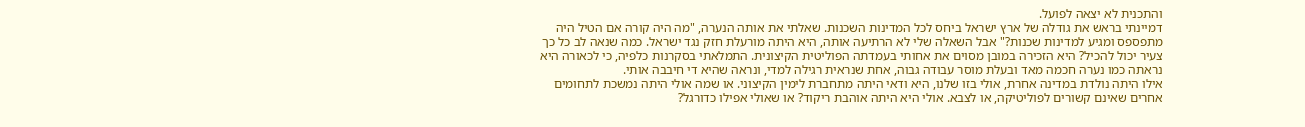והתכנית לא יצאה לפועל.
דמיינתי בראש את גודלה של ארץ ישראל ביחס לכל המדינות השכנות. שאלתי את אותה הנערה, "מה היה קורה אם הטיל היה מתפספס ומגיע למדינות שכנות?" אבל השאלה שלי לא הרתיעה אותה, היא היתה מורעלת חזק נגד ישראל. כמה שנאה לב כל כך צעיר יכול להכיל? היא הזכירה במובן מסוים את אחותי בעמדתה הפוליטית הקיצונית. התמלאתי בסקרנות כלפיה, כי לכאורה היא נראתה כמו נערה חכמה מאד ובעלת מוסר עבודה גבוה, אחת שנראית רגילה למדי, ונראה שהיא די חיבבה אותי.
אילו היתה נולדת במדינה אחרת, אולי בזו שלנו, היא ודאי היתה מתחברת לימין הקיצוני. או שמה אולי היתה נמשכת לתחומים אחרים שאינם קשורים לפוליטיקה, או לצבא. אולי היא היתה אוהבת ריקוד? או שאולי אפילו כדורגל?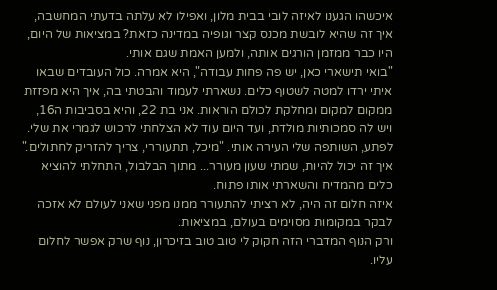איכשהו הגענו לאיזה לובי בבית מלון, ואפילו לא עלתה בדעתי המחשבה, איך זה שהיא לובשת מכנס קצר וגופיה במדינה כזאת? במציאות של היום, היו כבר ממזמן הורגים אותה, ולמען האמת שגם אותי.
"בואי תישארי כאן, יש פה פחות עבודה", היא אמרה. כול העובדים שבאו איתי ירדו למטה לשטוף כלים. נשארתי לעמוד והבטתי בה, איך היא מפזזת ממקום למקום ומחלקת לכולם הוראות. אני בת 22, והיא בסביבות ה16, ויש לה סמכותיות מולדת, ועד היום עוד לא הצלחתי לרכוש לגמרי את שלי.
לפתע, השותפה שלי העירה אותי. "מיכל, תתעוררי, צריך להזריק לחתולים." איך זה יכול להיות, שמתי שעון מעורר... מתוך הבלבול, התחלתי להוציא כלים מהמדיח והשארתי אותו פתוח.
איזה חלום זה היה, לא רציתי להתעורר ממנו מפני שאני לעולם לא אזכה לבקר במקומות מסוימים בעולם, במציאות.
ורק הנוף המדברי הזה חקוק לי טוב טוב בזיכרון, נוף שרק אפשר לחלום עליו.